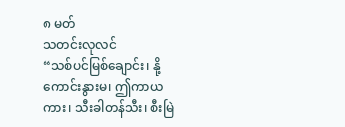၈ မတ်
သတင်းလုလင်
“သစ်ပင်မြစ်ချောင်း၊ နို့ကောင်းနွားမ၊ ဤကာယကား၊ သီးခါတန်သီး၊ စီးမြဲ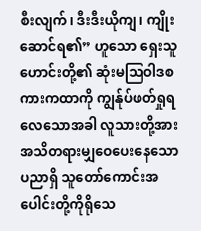စီးလျက်၊ ဒီးဒီးယိုကျ၊ ကျိုးဆောင်ရ၏” ဟူသော ရှေးသူဟောင်းတို့၏ ဆုံးမဩဝါဒစကားကထာကို ကျွန်ုပ်ဖတ်ရှုရလေသောအခါ လူသားတို့အား အသိတရားမျှဝေပေးနေသော ပညာရှိ သူတော်ကောင်းအပေါင်းတို့ကိုရိုသေ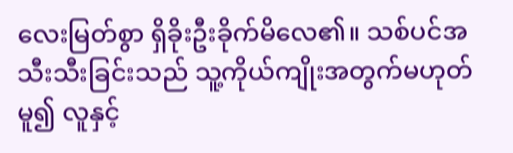လေးမြတ်စွာ ရှိခိုးဦးခိုက်မိလေ၏။ သစ်ပင်အသီးသီးခြင်းသည် သူ့ကိုယ်ကျိုးအတွက်မဟုတ်မူ၍ လူနှင့်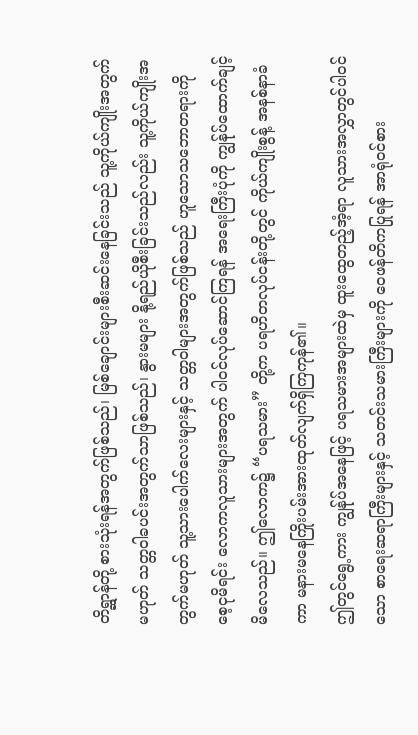တိရ္ဆာန်တို့ စားသုံးရန်အတွက်ဖြစ်သည်၊ မြစ်ချောင်းများစီးဆင်းနေခြင်းသည် သူ့ကိုယ်ကျိုးအတွက်မဟုတ် သတ္တဝါခပင်းအတွက်သာဖြစ်သည်၊ နွားမများ နို့ရည်ယိုစီးခြင်းသည်လည်း သူ့ကိုယ်ကျိုးအတွက်မဟုတ် သူ့သားပေါက်လေးများနှင့် သတ္တဝါများအတွက်ဖြစ်သည် ဟူသောသဘောတရားကို စေ့ငုမိရင်း လောကလူသားများအတွက် ပါဝင်လုပ်ဆောင်ကြရန် အရေးကြီးပုံကို ကျွန်ုပ်ထောက်ချင့်မိလေသည်။ ဤလောက၌ “ပရသမား” တို့က ပရဟိတလုပ်ငန်းတို့တွင် ကိုယ်ကျိုးစွန့် အနစ်နာခံကာ မနားမနေကြိုးပမ်းအားထုတ်လျက်ရှိကြကုန်၏။
ဤတွင်ရွေ့ကား ကျွန်ုပ်အနေဖြင့် ပရသမားအများထဲမှ ထူးထွေတည့်အံ့ရာ လူသားအလွှာတွင်ပါဝင်သော စာရေးဆရာကြီးများနှင့် သတင်းသမားကြီးများကို ဝေဖန်တိကပြုရန် အာရုံဝင်စား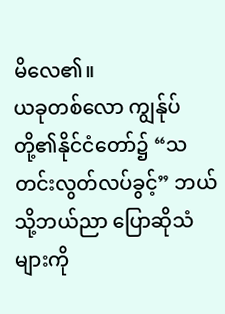မိလေ၏။
ယခုတစ်လော ကျွန်ုပ်တို့၏နိုင်ငံတော်၌ “သတင်းလွတ်လပ်ခွင့်” ဘယ်သို့ဘယ်ညာ ပြောဆိုသံများကို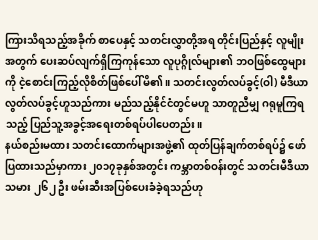ကြားသိရသည့်အခိုက် စာပေနှင့် သတင်းလွှာတို့အရ တိုင်းပြည်နှင့် လူမျိုးအတွက် ပေးဆပ်လျက်ရှိကြကုန်သော လူပုဂ္ဂိုလ်များ၏ ဘဝဖြစ်ထွေများကို ငဲ့စောင်းကြည့်လိုစိတ်ဖြစ်ပေါ်မိ၏။ သတင်းလွတ်လပ်ခွင့်(ဝါ) မီဒီယာလွတ်လပ်ခွင့်ဟူသည်ကား မည်သည့်နိုင်ငံတွင်မဟူ သာတူညီမျှ ဂရုမူကြရသည့် ပြည်သူ့အခွင့်အရေးတစ်ရပ်ပါပေတည်း။
နယ်စည်းမထား သတင်းထောက်များအဖွဲ့၏ ထုတ်ပြန်ချက်တစ်ရပ်၌ ဖော်ပြထားသည်မှာကား ၂၀၁၇ခုနှစ်အတွင်း ကမ္ဘာတစ်ဝန်းတွင် သတင်းမီဒီယာသမား ၂၆၂ ဦး ဖမ်းဆီးအပြစ်ပေးခံခဲ့ရသည်ဟု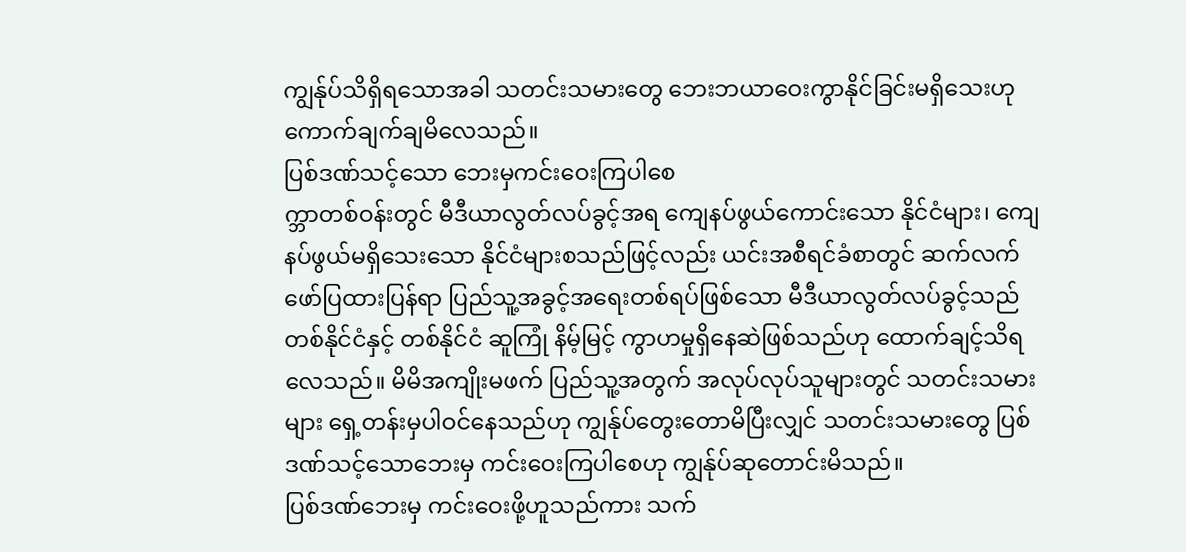ကျွန်ုပ်သိရှိရသောအခါ သတင်းသမားတွေ ဘေးဘယာဝေးကွာနိုင်ခြင်းမရှိသေးဟု ကောက်ချက်ချမိလေသည်။
ပြစ်ဒဏ်သင့်သော ဘေးမှကင်းဝေးကြပါစေ
က္ဘာတစ်ဝန်းတွင် မီဒီယာလွတ်လပ်ခွင့်အရ ကျေနပ်ဖွယ်ကောင်းသော နိုင်ငံများ၊ ကျေနပ်ဖွယ်မရှိသေးသော နိုင်ငံများစသည်ဖြင့်လည်း ယင်းအစီရင်ခံစာတွင် ဆက်လက် ဖော်ပြထားပြန်ရာ ပြည်သူ့အခွင့်အရေးတစ်ရပ်ဖြစ်သော မီဒီယာလွတ်လပ်ခွင့်သည် တစ်နိုင်ငံနှင့် တစ်နိုင်ငံ ဆူကြုံ နိမ့်မြင့် ကွာဟမှုရှိနေဆဲဖြစ်သည်ဟု ထောက်ချင့်သိရလေသည်။ မိမိအကျိုးမဖက် ပြည်သူ့အတွက် အလုပ်လုပ်သူများတွင် သတင်းသမားများ ရှေ့တန်းမှပါဝင်နေသည်ဟု ကျွန်ုပ်တွေးတောမိပြီးလျှင် သတင်းသမားတွေ ပြစ်ဒဏ်သင့်သောဘေးမှ ကင်းဝေးကြပါစေဟု ကျွန်ုပ်ဆုတောင်းမိသည်။
ပြစ်ဒဏ်ဘေးမှ ကင်းဝေးဖို့ဟူသည်ကား သက်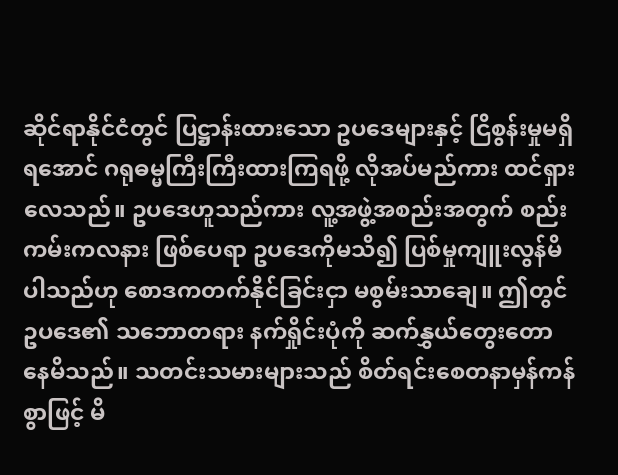ဆိုင်ရာနိုင်ငံတွင် ပြဋ္ဌာန်းထားသော ဥပဒေများနှင့် ငြိစွန်းမှုမရှိရအောင် ဂရုဓမ္မကြီးကြီးထားကြရဖို့ လိုအပ်မည်ကား ထင်ရှားလေသည်။ ဥပဒေဟူသည်ကား လူ့အဖွဲ့အစည်းအတွက် စည်းကမ်းကလနား ဖြစ်ပေရာ ဥပဒေကိုမသိ၍ ပြစ်မှုကျူးလွန်မိပါသည်ဟု စောဒကတက်နိုင်ခြင်းငှာ မစွမ်းသာချေ။ ဤတွင်ဥပဒေ၏ သဘောတရား နက်ရှိုင်းပုံကို ဆက်နွှယ်တွေးတောနေမိသည်။ သတင်းသမားများသည် စိတ်ရင်းစေတနာမှန်ကန်စွာဖြင့် မိ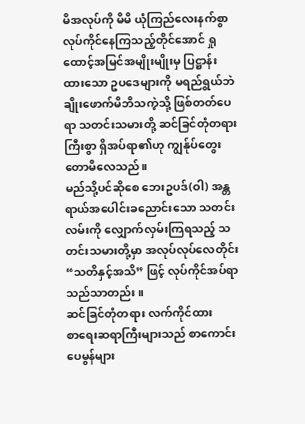မိအလုပ်ကို မိမိ ယုံကြည်လေးနက်စွာ လုပ်ကိုင်နေကြသည့်တိုင်အောင် ရှုထောင့်အမြင်အမျိုးမျိုးမှ ပြဋ္ဌာန်းထားသော ဥပဒေများကို မရည်ရွယ်ဘဲ ချိုးဖောက်မိဘိသကဲ့သို့ ဖြစ်တတ်ပေရာ သတင်းသမားတို့ ဆင်ခြင်တုံတရားကြီးစွာ ရှိအပ်ရာ၏ဟု ကျွန်ုပ်တွေးတောမိလေသည်။
မည်သို့ပင်ဆိုစေ ဘေးဥပဒ်(ဝါ) အန္တရာယ်အပေါင်းခညောင်းသော သတင်းလမ်းကို လျှောက်လှမ်းကြရသည့် သတင်းသမားတို့မှာ အလုပ်လုပ်လေတိုင်း “သတိနှင့်အသိ” ဖြင့် လုပ်ကိုင်အပ်ရာသည်သာတည်း။
ဆင်ခြင်တုံတရား လက်ကိုင်ထား
စာရေးဆရာကြီးများသည် စာကောင်းပေမွန်များ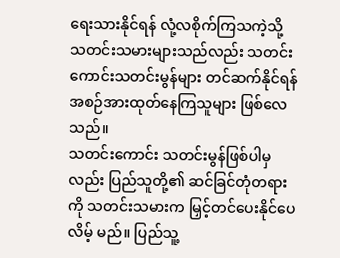ရေးသားနိုင်ရန် လုံ့လစိုက်ကြသကဲ့သို့ သတင်းသမားများသည်လည်း သတင်းကောင်းသတင်းမွန်များ တင်ဆက်နိုင်ရန် အစဉ်အားထုတ်နေကြသူများ ဖြစ်လေသည်။
သတင်းကောင်း သတင်းမွန်ဖြစ်ပါမှလည်း ပြည်သူတို့၏ ဆင်ခြင်တုံတရားကို သတင်းသမားက မြှင့်တင်ပေးနိုင်ပေလိမ့် မည်။ ပြည်သူ့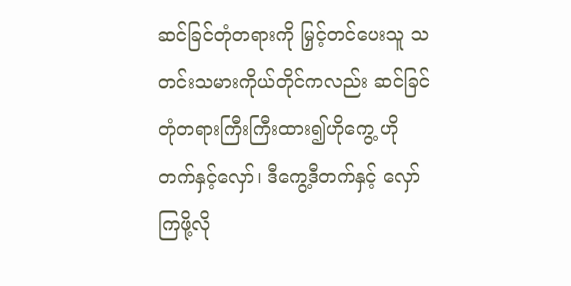ဆင်ခြင်တုံတရားကို မြှင့်တင်ပေးသူ သတင်းသမားကိုယ်တိုင်ကလည်း ဆင်ခြင်တုံတရားကြီးကြီးထား၍ဟိုကွေ့ ဟိုတက်နှင့်လှော်၊ ဒီကွေ့ဒီတက်နှင့် လှော်ကြဖို့လို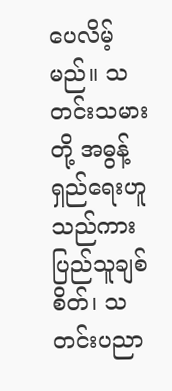ပေလိမ့်မည်။ သတင်းသမားတို့ အဓွန့်ရှည်ရေးဟူသည်ကား ပြည်သူချစ်စိတ်၊ သတင်းပညာ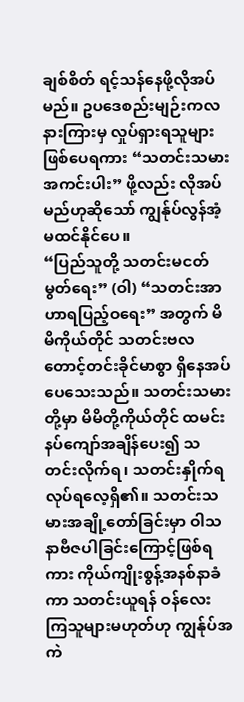ချစ်စိတ် ရင့်သန်နေဖို့လိုအပ်မည်။ ဥပဒေစည်းမျဉ်းကလနားကြားမှ လှုပ်ရှားရသူများ ဖြစ်ပေရကား “သတင်းသမားအကင်းပါး” ဖို့လည်း လိုအပ်မည်ဟုဆိုသော် ကျွန်ုပ်လွန်အံ့ မထင်နိုင်ပေ။
“ပြည်သူတို့ သတင်းမငတ်မွတ်ရေး” (ဝါ) “သတင်းအာဟာရပြည့်ဝရေး” အတွက် မိမိကိုယ်တိုင် သတင်းဗလတောင့်တင်းခိုင်မာစွာ ရှိနေအပ်ပေသေးသည်။ သတင်းသမားတို့မှာ မိမိတို့ကိုယ်တိုင် ထမင်းနပ်ကျော်အချိန်ပေး၍ သတင်းလိုက်ရ၊ သတင်းနှိုက်ရလုပ်ရလေ့ရှိ၏။ သတင်းသမားအချို့တော်ခြင်းမှာ ဝါသနာဗီဇပါခြင်းကြောင့်ဖြစ်ရကား ကိုယ်ကျိုးစွန့်အနစ်နာခံကာ သတင်းယူရန် ဝန်လေးကြသူများမဟုတ်ဟု ကျွန်ုပ်အကဲ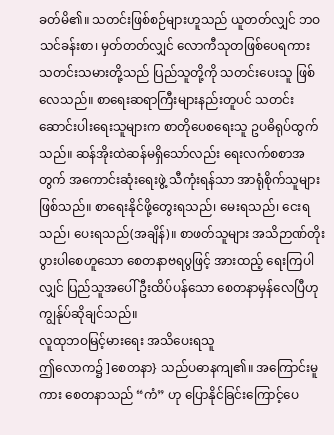ခတ်မိ၏။ သတင်းဖြစ်စဉ်များဟူသည် ယူတတ်လျှင် ဘဝသင်ခန်းစာ၊ မှတ်တတ်လျှင် လောကီသုတဖြစ်ပေရကား သတင်းသမားတို့သည် ပြည်သူတို့ကို သတင်းပေးသူ ဖြစ်လေသည်။ စာရေးဆရာကြီးများနည်းတူပင် သတင်းဆောင်းပါးရေးသူများက စာတိုပေစရေးသူ ဥပဓိရုပ်ထွက်သည်။ ဆန်အိုးထဲဆန်မရှိသော်လည်း ရေးလက်စစာအတွက် အကောင်းဆုံးရေးဖွဲ့ သီကုံးရန်သာ အာရုံစိုက်သူများဖြစ်သည်။ စာရေးနိုင်ဖို့တွေးရသည်၊ မေးရသည်၊ ငေးရသည်၊ ပေးရသည်(အချိန်)။ စာဖတ်သူများ အသိဉာဏ်တိုးပွားပါစေဟူသော စေတနာဗရပွဖြင့် အားထည့် ရေးကြပါလျှင် ပြည်သူအပေါ် ဦးထိပ်ပန်သော စေတနာမှန်လေပြီဟု ကျွန်ုပ်ဆိုချင်သည်။
လူထုဘဝမြင့်မားရေး အသိပေးရသူ
ဤလောက၌ ]စေတနာ} သည်ပဓာနကျ၏။ အကြောင်းမူကား စေတနာသည် “ကံ” ဟု ပြောနိုင်ခြင်းကြောင့်ပေ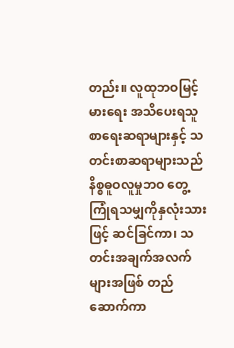တည်း။ လူထုဘဝမြင့်မားရေး အသိပေးရသူ စာရေးဆရာများနှင့် သတင်းစာဆရာများသည် နိစ္စဓူဝလူမှုဘဝ တွေ့ ကြုံရသမျှကိုနှလုံးသားဖြင့် ဆင်ခြင်ကာ၊ သတင်းအချက်အလက်များအဖြစ် တည်ဆောက်ကာ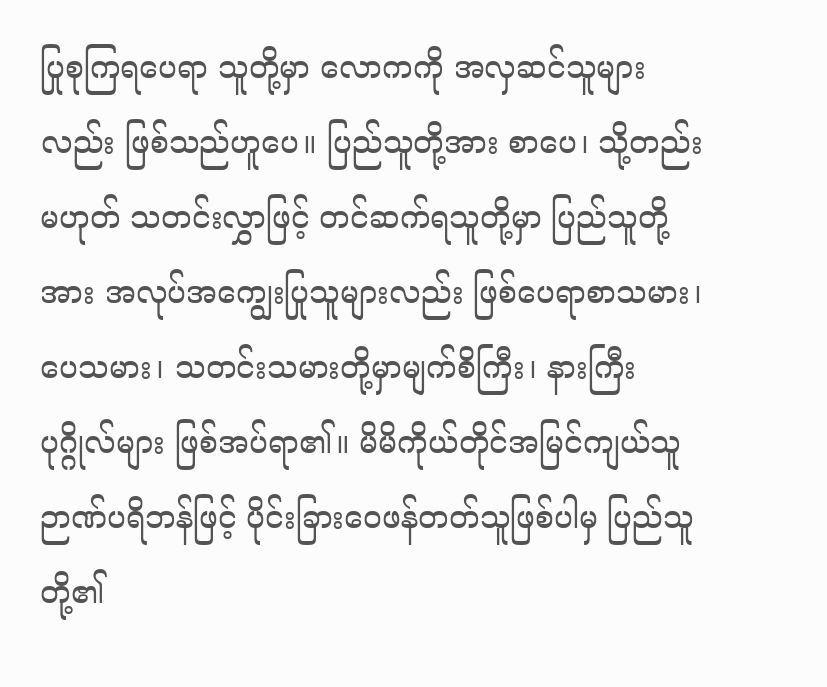ပြုစုကြရပေရာ သူတို့မှာ လောကကို အလှဆင်သူများလည်း ဖြစ်သည်ဟူပေ။ ပြည်သူတို့အား စာပေ၊ သို့တည်းမဟုတ် သတင်းလွှာဖြင့် တင်ဆက်ရသူတို့မှာ ပြည်သူတို့အား အလုပ်အကျွေးပြုသူများလည်း ဖြစ်ပေရာစာသမား၊ ပေသမား၊ သတင်းသမားတို့မှာမျက်စိကြီး၊ နားကြီးပုဂ္ဂိုလ်များ ဖြစ်အပ်ရာ၏။ မိမိကိုယ်တိုင်အမြင်ကျယ်သူ ဉာဏ်ပရိဘန်ဖြင့် ပိုင်းခြားဝေဖန်တတ်သူဖြစ်ပါမှ ပြည်သူတို့၏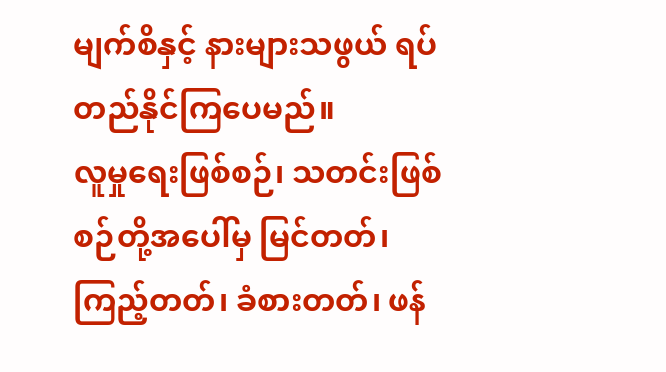မျက်စိနှင့် နားများသဖွယ် ရပ်တည်နိုင်ကြပေမည်။
လူမှုရေးဖြစ်စဉ်၊ သတင်းဖြစ်စဉ်တို့အပေါ်မှ မြင်တတ်၊ ကြည့်တတ်၊ ခံစားတတ်၊ ဖန်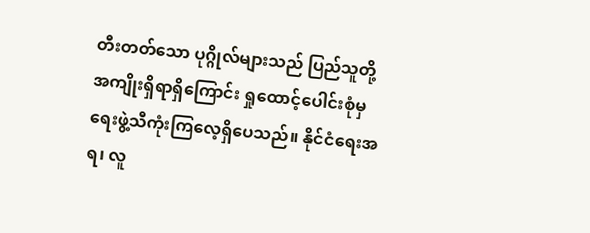တီးတတ်သော ပုဂ္ဂိုလ်များသည် ပြည်သူတို့အကျိုးရှိရာရှိကြောင်း ရှုထောင့်ပေါင်းစုံမှ ရေးဖွဲ့သီကုံးကြလေ့ရှိပေသည်။ နိုင်ငံရေးအရ၊ လူ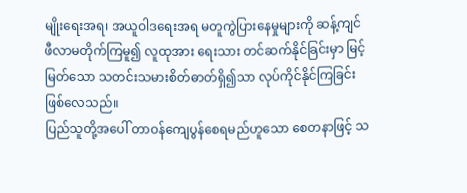မျိုးရေးအရ၊ အယူဝါဒရေးအရ မတူကွဲပြားနေမှုများကို ဆန့်ကျင်ဖီလာမတိုက်ကြမူ၍ လူထုအား ရေးသား တင်ဆက်နိုင်ခြင်းမှာ မြင့်မြတ်သော သတင်းသမားစိတ်ဓာတ်ရှိ၍သာ လုပ်ကိုင်နိုင်ကြခြင်း ဖြစ်လေသည်။
ပြည်သူတို့အပေါ် တာဝန်ကျေပွန်စေရမည်ဟူသော စေတနာဖြင့် သ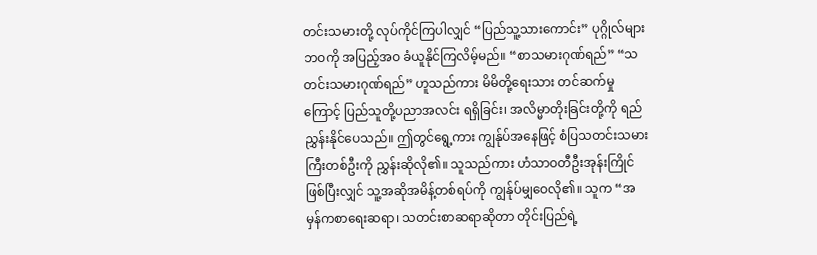တင်းသမားတို့ လုပ်ကိုင်ကြပါလျှင် “ပြည်သူ့သားကောင်း” ပုဂ္ဂိုလ်များဘဝကို အပြည့်အဝ ခံယူနိုင်ကြလိမ့်မည်။ “စာသမားဂုဏ်ရည်” “သတင်းသမားဂုဏ်ရည်” ဟူသည်ကား မိမိတို့ရေးသား တင်ဆက်မှုကြောင့် ပြည်သူတို့ပညာအလင်း ရရှိခြင်း၊ အလိမ္မာတိုးခြင်းတို့ကို ရည်ညွှန်းနိုင်ပေသည်။ ဤတွင်ရွေ့ကား ကျွန်ုပ်အနေဖြင့် စံပြသတင်းသမားကြီးတစ်ဦးကို ညွှန်းဆိုလို၏။ သူသည်ကား ဟံသာဝတီဦးအုန်းကြိုင်ဖြစ်ပြီးလျှင် သူ့အဆိုအမိန့်တစ်ရပ်ကို ကျွန်ုပ်မျှဝေလို၏။ သူက “အမှန်ကစာရေးဆရာ၊ သတင်းစာဆရာဆိုတာ တိုင်းပြည်ရဲ့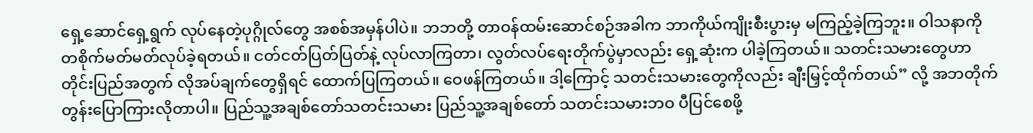ရှေ့ဆောင်ရှေ့ရွက် လုပ်နေတဲ့ပုဂ္ဂိုလ်တွေ အစစ်အမှန်ပါပဲ။ ဘဘတို့ တာဝန်ထမ်းဆောင်စဉ်အခါက ဘာကိုယ်ကျိုးစီးပွားမှ မကြည့်ခဲ့ကြဘူး။ ဝါသနာကို တစိုက်မတ်မတ်လုပ်ခဲ့ရတယ်။ ငတ်ငတ်ပြတ်ပြတ်နဲ့ လုပ်လာကြတာ၊ လွတ်လပ်ရေးတိုက်ပွဲမှာလည်း ရှေ့ဆုံးက ပါခဲ့ကြတယ်။ သတင်းသမားတွေဟာ တိုင်းပြည်အတွက် လိုအပ်ချက်တွေရှိရင် ထောက်ပြကြတယ်။ ဝေဖန်ကြတယ်။ ဒါ့ကြောင့် သတင်းသမားတွေကိုလည်း ချီးမြှင့်ထိုက်တယ်” လို့ အဘတိုက်တွန်းပြောကြားလိုတာပါ။ ပြည်သူ့အချစ်တော်သတင်းသမား ပြည်သူ့အချစ်တော် သတင်းသမားဘဝ ပီပြင်စေဖို့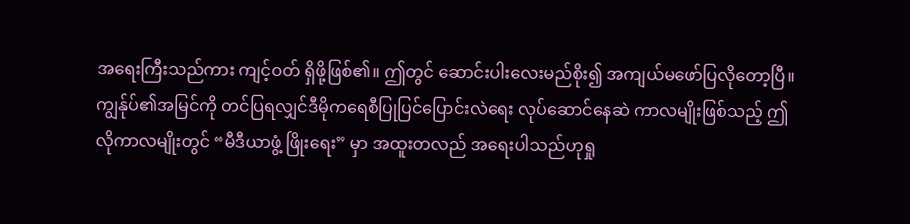အရေးကြီးသည်ကား ကျင့်ဝတ် ရှိဖို့ဖြစ်၏။ ဤတွင် ဆောင်းပါးလေးမည်စိုး၍ အကျယ်မဖော်ပြလိုတော့ပြီ။
ကျွန်ုပ်၏အမြင်ကို တင်ပြရလျှင်ဒီမိုကရေစီပြုပြင်ပြောင်းလဲရေး လုပ်ဆောင်နေဆဲ ကာလမျိုးဖြစ်သည့် ဤလိုကာလမျိုးတွင် “မီဒီယာဖွံ့ ဖြိုးရေး” မှာ အထူးတလည် အရေးပါသည်ဟုရှု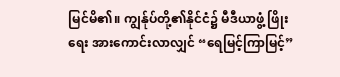မြင်မိ၏။ ကျွန်ုပ်တို့၏နိုင်ငံ၌ မီဒီယာဖွံ့ ဖြိုးရေး အားကောင်းလာလျှင် “ရေမြင့်ကြာမြင့်”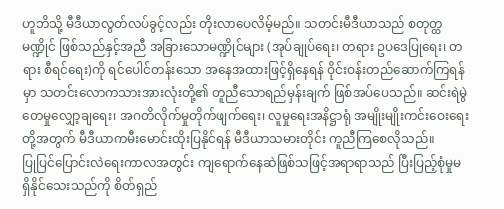ဟူဘိသို့ မီဒီယာလွတ်လပ်ခွင့်လည်း တိုးလာပေလိမ့်မည်။ သတင်းမီဒီယာသည် စတုတ္ထမဏ္ဍိုင် ဖြစ်သည်နှင့်အညီ အခြားသောမဏ္ဍိုင်များ (အုပ်ချုပ်ရေး၊ တရား ဥပဒေပြုရေး၊ တရား စီရင်ရေး)ကို ရင်ပေါင်တန်းသော အနေအထားဖြင့်ရှိနေရန် ဝိုင်းဝန်းတည်ဆောက်ကြရန်မှာ သတင်းလောကသားအားလုံးတို့၏ တူညီသောရည်မှန်းချက် ဖြစ်အပ်ပေသည်။ ဆင်းရဲမွဲတေမှုလျှော့ချရေး၊ အဂတိလိုက်မှုတိုက်ဖျက်ရေး၊ လူမှုရေးအနိဋ္ဌာရုံ အမျိုးမျိုးကင်းဝေးရေးတို့အတွက် မီဒီယာကမီးမောင်းထိုးပြနိုင်ရန် မီဒီယာသမားတိုင်း ကူညီကြစေလိုသည်။
ပြုပြင်ပြောင်းလဲရေးကာလအတွင်း ကျရောက်နေဆဲဖြစ်သဖြင့်အရာရာသည် ပြီးပြည့်စုံမှုမရှိနိုင်သေးသည်ကို စိတ်ရှည်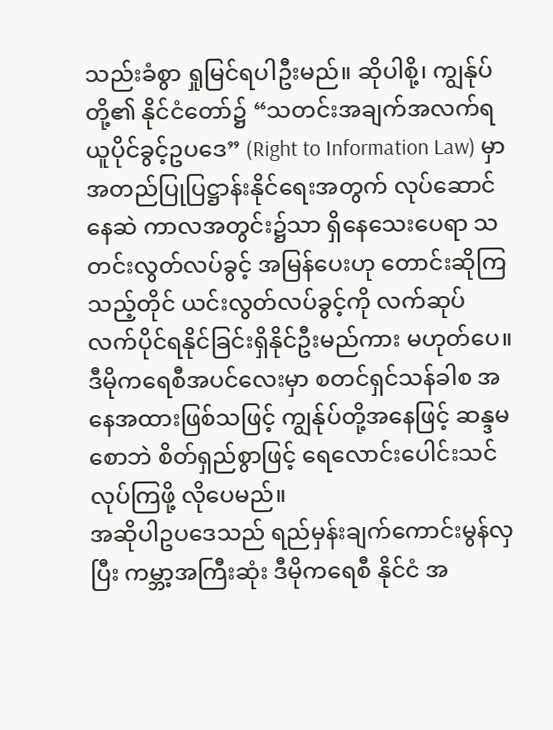သည်းခံစွာ ရှုမြင်ရပါဦးမည်။ ဆိုပါစို့၊ ကျွန်ုပ်တို့၏ နိုင်ငံတော်၌ “သတင်းအချက်အလက်ရယူပိုင်ခွင့်ဥပဒေ” (Right to Information Law) မှာ အတည်ပြုပြဋ္ဌာန်းနိုင်ရေးအတွက် လုပ်ဆောင်နေဆဲ ကာလအတွင်း၌သာ ရှိနေသေးပေရာ သတင်းလွတ်လပ်ခွင့် အမြန်ပေးဟု တောင်းဆိုကြသည့်တိုင် ယင်းလွတ်လပ်ခွင့်ကို လက်ဆုပ်လက်ပိုင်ရနိုင်ခြင်းရှိနိုင်ဦးမည်ကား မဟုတ်ပေ။
ဒီမိုကရေစီအပင်လေးမှာ စတင်ရှင်သန်ခါစ အနေအထားဖြစ်သဖြင့် ကျွန်ုပ်တို့အနေဖြင့် ဆန္ဒမစောဘဲ စိတ်ရှည်စွာဖြင့် ရေလောင်းပေါင်းသင်လုပ်ကြဖို့ လိုပေမည်။
အဆိုပါဥပဒေသည် ရည်မှန်းချက်ကောင်းမွန်လှပြီး ကမ္ဘာ့အကြီးဆုံး ဒီမိုကရေစီ နိုင်ငံ အ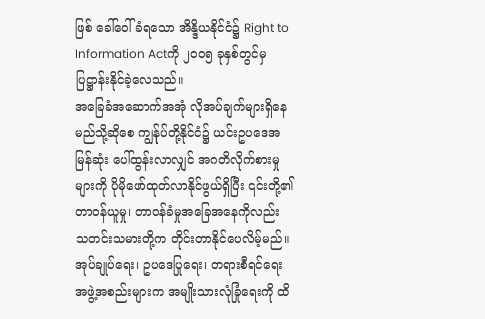ဖြစ် ခေါ်ဝေါ်ခံရသော အိန္ဒိယနိုင်ငံ၌ Right to Information Actကို ၂၀ဝ၅ ခုနှစ်တွင်မှ ပြဋ္ဌာန်းနိုင်ခဲ့လေသည်။
အခြေခံအဆောက်အအုံ လိုအပ်ချက်များရှိနေ
မည်သို့ဆိုစေ ကျွန်ုပ်တို့နိုင်ငံ၌ ယင်းဥပဒေအမြန်ဆုံး ပေါ်ထွန်းလာလျှင် အဂတိလိုက်စားမှုများကို ပိုမိုဖော်ထုတ်လာနိုင်ဖွယ်ရှိပြီး ၎င်းတို့၏ တာဝန်ယူမှု၊ တာဝန်ခံမှုအခြေအနေကိုလည်း သတင်းသမားတို့က တိုင်းတာနိုင်ပေလိမ့်မည်။ အုပ်ချုပ်ရေး၊ ဥပဒေပြုရေး၊ တရားစီရင်ရေးအဖွဲ့အစည်းများက အမျိုးသားလုံခြုံရေးကို ထိ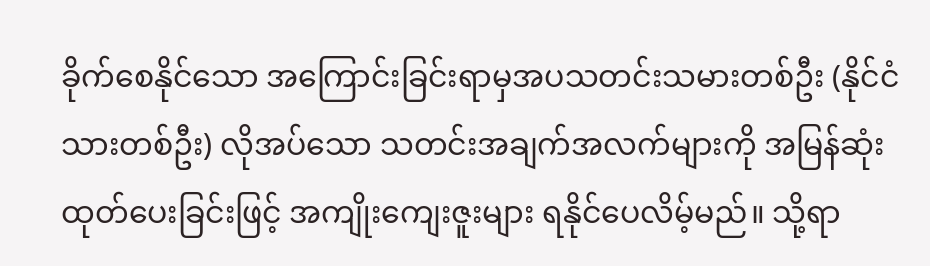ခိုက်စေနိုင်သော အကြောင်းခြင်းရာမှအပသတင်းသမားတစ်ဦး (နိုင်ငံသားတစ်ဦး) လိုအပ်သော သတင်းအချက်အလက်များကို အမြန်ဆုံးထုတ်ပေးခြင်းဖြင့် အကျိုးကျေးဇူးများ ရနိုင်ပေလိမ့်မည်။ သို့ရာ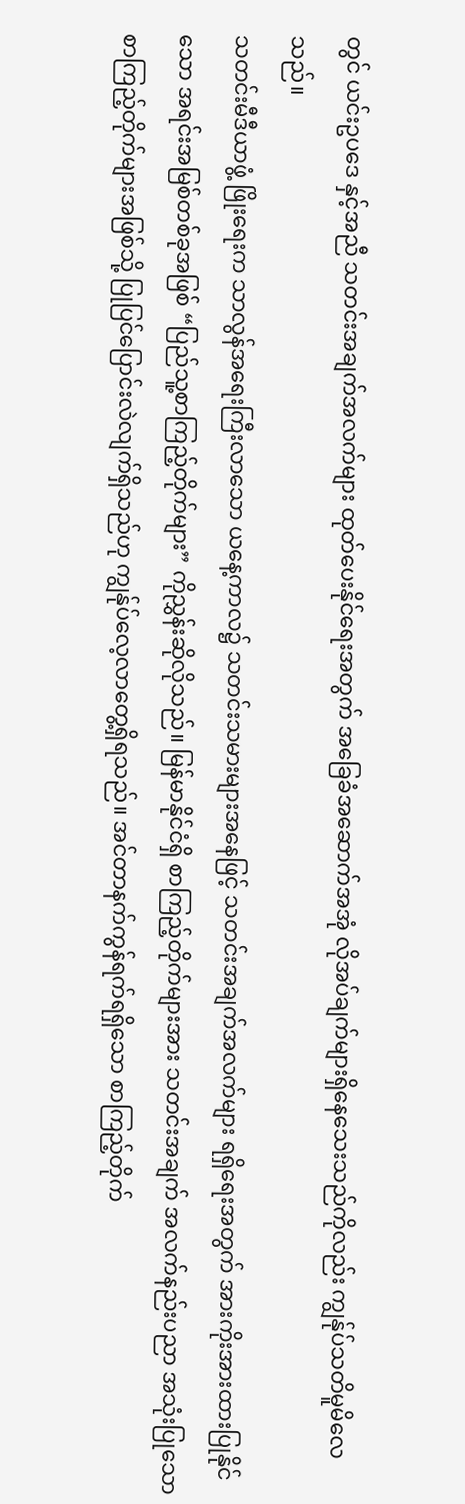တွင် ယင်းဥပဒေ နှင့်အညီ သတင်းအချက်အလက်များ ထုတ်ပေးနိုင်ရေးအတွက် အခြေခံအဆောက်အအုံ လိုအပ်ချက်များရှိနေသေးသည်ကိုလည်း ကျွန်ုပ်သတိမူမိလေသည်။
သတင်းမီဒီယာဖွံ့ ဖြိုးရေးက သာလွန်အရေးကြီးလာသော ယနေ့ကာလ၌ သတင်းသမားများအနေဖြင့် သတင်းအချက်အလက်များ ရရှိရေးအတွက် အားကိုးအားထားပြုနိုင်သော အရင်းအမြစ်တစ်ခုအဖြစ် “ပြည်သူ့စာကြည့်တိုက်များ” ကိုညွှန်းဆိုလိုသည်။ မြန်မာနိုင်ငံရှိ စာကြည့်တိုက်များအား သတင်းအချက် အလက်နည်းပညာ အသုံးပြုသော စာကြည့်တိုက်များအဖြစ်သို့ ပြုပြင်ပြောင်းလဲလျက်ရှိသည်ဟု ကျွန်ုပ်လေ့လာတွေ့ရှိရသည်။ အင်တာနက်ကွန်ရက်ရရှိသော စာကြည့်တိုက်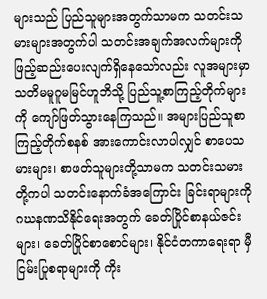များသည် ပြည်သူများအတွက်သာမက သတင်းသမားများအတွက်ပါ သတင်းအချက်အလက်များကို ဖြည့်ဆည်းပေးလျက်ရှိနေသော်လည်း လူအများမှာ သတိမမူဂူမမြင်ဟူဘိသို့ ပြည်သူ့စာကြည့်တိုက်များကို ကျော်ဖြတ်သွားနေကြသည်။ အများပြည်သူစာကြည့်တိုက်စနစ် အားကောင်းလာပါလျှင် စာပေသမားများ၊ စာဖတ်သူများတို့သာမက သတင်းသမားတို့ကပါ သတင်းနောက်ခံအကြောင်း ခြင်းရာများကို ဂဃနဏသိနိုင်ရေးအတွက် ခေတ်ပြိုင်စာနယ်ဇင်းများ၊ ခေတ်ပြိုင်စာစောင်များ၊ နိုင်ငံတကာရေးရာ မှီငြမ်းပြုစရာများကို ကိုး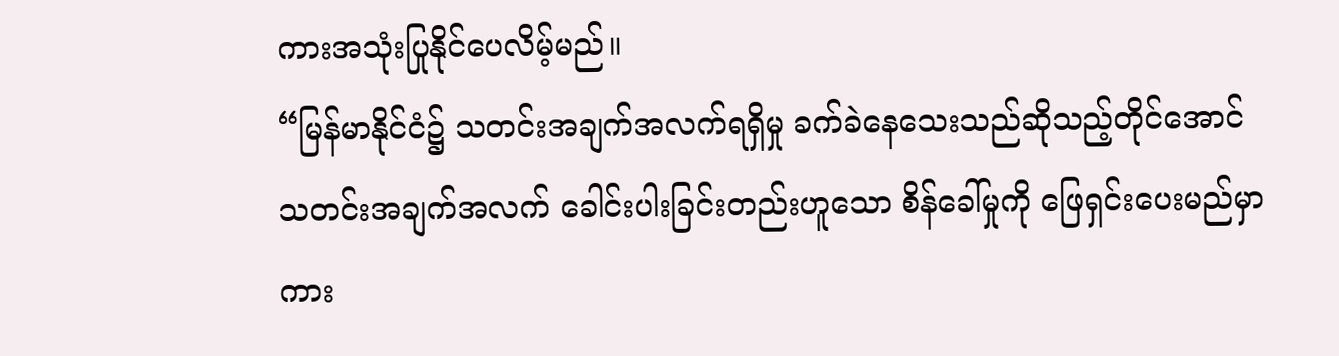ကားအသုံးပြုနိုင်ပေလိမ့်မည်။
“မြန်မာနိုင်ငံ၌ သတင်းအချက်အလက်ရရှိမှု ခက်ခဲနေသေးသည်ဆိုသည့်တိုင်အောင် သတင်းအချက်အလက် ခေါင်းပါးခြင်းတည်းဟူသော စိန်ခေါ်မှုကို ဖြေရှင်းပေးမည်မှာကား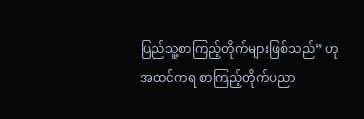ပြည်သူ့စာကြည့်တိုက်များဖြစ်သည်” ဟု အထင်ကရ စာကြည့်တိုက်ပညာ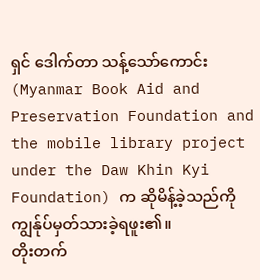ရှင် ဒေါက်တာ သန့်သော်ကောင်း (Myanmar Book Aid and Preservation Foundation and the mobile library project under the Daw Khin Kyi Foundation) က ဆိုမိန့်ခဲ့သည်ကို ကျွန်ုပ်မှတ်သားခဲ့ရဖူး၏။
တိုးတက်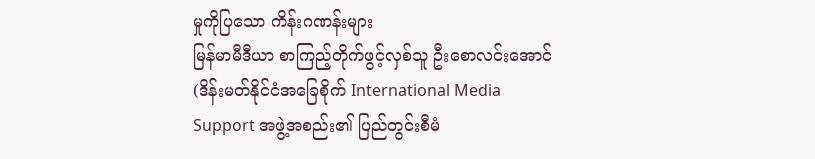မှုကိုပြသော ကိန်းဂဏန်းများ
မြန်မာမီဒီယာ စာကြည့်တိုက်ဖွင့်လှစ်သူ ဦးစောလင်းအောင် (ဒိန်းမတ်နိုင်ငံအခြေစိုက် International Media Support အဖွဲ့အစည်း၏ ပြည်တွင်းစီမံ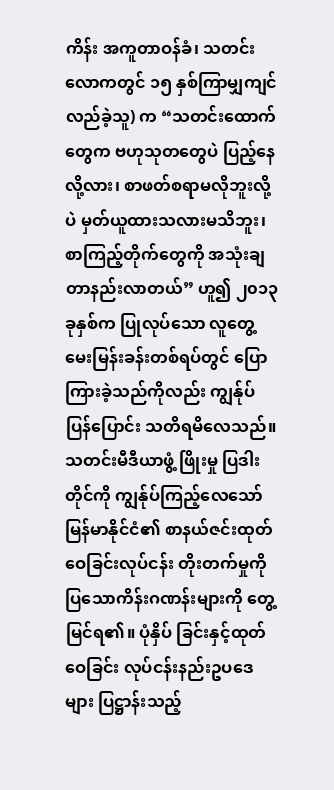ကိန်း အကူတာဝန်ခံ၊ သတင်းလောကတွင် ၁၅ နှစ်ကြာမျှကျင်လည်ခဲ့သူ) က “သတင်းထောက်တွေက ဗဟုသုတတွေပဲ ပြည့်နေလို့လား၊ စာဖတ်စရာမလိုဘူးလို့ပဲ မှတ်ယူထားသလားမသိဘူး၊ စာကြည့်တိုက်တွေကို အသုံးချတာနည်းလာတယ်” ဟူ၍ ၂၀၁၃ ခုနှစ်က ပြုလုပ်သော လူတွေ့မေးမြန်းခန်းတစ်ရပ်တွင် ပြောကြားခဲ့သည်ကိုလည်း ကျွန်ုပ်ပြန်ပြောင်း သတိရမိလေသည်။ သတင်းမီဒီယာဖွံ့ ဖြိုးမှု ပြဒါးတိုင်ကို ကျွန်ုပ်ကြည့်လေသော် မြန်မာနိုင်ငံ၏ စာနယ်ဇင်းထုတ်ဝေခြင်းလုပ်ငန်း တိုးတက်မှုကိုပြသောကိန်းဂဏန်းများကို တွေ့ မြင်ရ၏။ ပုံနှိပ် ခြင်းနှင့်ထုတ်ဝေခြင်း လုပ်ငန်းနည်းဥပဒေများ ပြဋ္ဌာန်းသည့်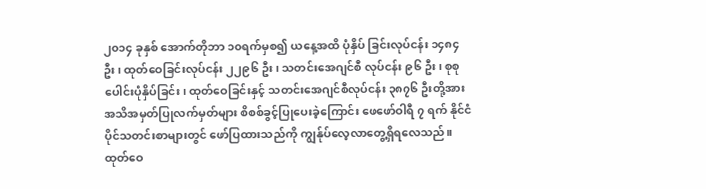၂၀၁၄ ခုနှစ် အောက်တိုဘာ ၁၀ရက်မှစ၍ ယနေ့အထိ ပုံနှိပ် ခြင်းလုပ်ငန်း ၁၄၈၄ ဦး၊ ထုတ်ဝေခြင်းလုပ်ငန်း ၂၂၉၆ ဦး၊ သတင်းအေဂျင်စီ လုပ်ငန်း ၉၆ ဦး၊ စုစုပေါင်းပုံနှိပ်ခြင်း၊ ထုတ်ဝေခြင်းနှင့် သတင်းအေဂျင်စီလုပ်ငန်း ၃၈၇၆ ဦးတို့အား အသိအမှတ်ပြုလက်မှတ်များ စိစစ်ခွင့်ပြုပေးခဲ့ကြောင်း ဖေဖော်ဝါရီ ၇ ရက် နိုင်ငံပိုင်သတင်းစာများတွင် ဖော်ပြထားသည်ကို ကျွန်ုပ်လေ့လာတွေ့ရှိရလေသည်။ ထုတ်ဝေ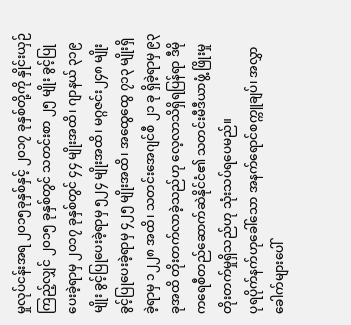မှုလုပ်ငန်းအရ ၂၀၁၅ခုနှစ်နှင့် ၂၀၁၇ ခုနှစ်တို့ကို နှိုင်းယှဉ်ကြည့်လျှင် ၂၀၁၅ ခုနှစ်တွင် သတင်းစာ ၂၅ မျိုး ခွင့်ပြုပေးခဲ့ရာမှ ၂၀၁၇ ခုနှစ်တွင် ၄၄ မျိုးအထိ၊ ဂျာနယ် ၃၁၉ မျိုး ခွင့်ပြုပေးခဲ့ရာမှ ၅၂၄ မျိုးအထိ၊ မဂ္ဂဇင်း၂၄၈ မျိုး ခွင့်ပြုပေးခဲ့ရာမှ ၄၂၅ မျိုးအထိ၊ အထွေထွေ ၇၁၃ မျိုးရှိခဲ့ရာမှ ၁၂၂၈ အထိ၊ သတင်းအေဂျင်စီ ၂၁ ခု ရှိခဲ့ရာမှ ၉၃ ခုအထိ တိုးတက်လာခဲ့သည်ဟု လေ့လာသိရှိရပြန်ရာ ဒီမိုကရေစီတည်ဆောက်ဆဲနိုင်ငံ၏ သတင်းမီဒီယာဖွံ့ ဖြိုးမှုတိုးတက်မှုရှိသည်ဟု သုံးသပ်ရပေမည်။
ပုရပိုက်နက်ဟုခေါ်သော အနက်ရောင်စက္ကူချပ်၊ အလွှာခေါက်များပေါ်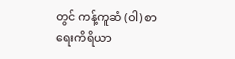တွင် ကန့်ကူဆံ (ဝါ) စာရေးကိရိယာ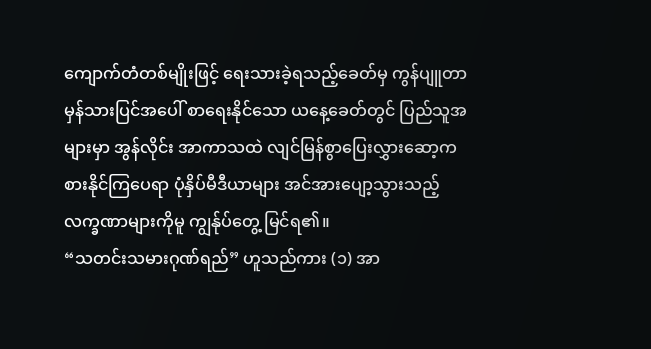ကျောက်တံတစ်မျိုးဖြင့် ရေးသားခဲ့ရသည့်ခေတ်မှ ကွန်ပျူတာ မှန်သားပြင်အပေါ် စာရေးနိုင်သော ယနေ့ခေတ်တွင် ပြည်သူအများမှာ အွန်လိုင်း အာကာသထဲ လျင်မြန်စွာပြေးလွှားဆော့ကစားနိုင်ကြပေရာ ပုံနှိပ်မီဒီယာများ အင်အားပျော့သွားသည့် လက္ခဏာများကိုမူ ကျွန်ုပ်တွေ့ မြင်ရ၏။
“သတင်းသမားဂုဏ်ရည်” ဟူသည်ကား (၁) အာ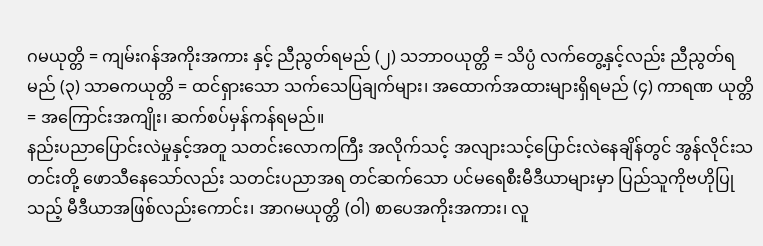ဂမယုတ္တိ = ကျမ်းဂန်အကိုးအကား နှင့် ညီညွတ်ရမည် (၂) သဘာဝယုတ္တိ = သိပ္ပံ လက်တွေ့နှင့်လည်း ညီညွတ်ရမည် (၃) သာဓကယုတ္တိ = ထင်ရှားသော သက်သေပြချက်များ၊ အထောက်အထားများရှိရမည် (၄) ကာရဏ ယုတ္တိ = အကြောင်းအကျိုး၊ ဆက်စပ်မှန်ကန်ရမည်။
နည်းပညာပြောင်းလဲမှုနှင့်အတူ သတင်းလောကကြီး အလိုက်သင့် အလျားသင့်ပြောင်းလဲနေချိန်တွင် အွန်လိုင်းသတင်းတို့ ဖောသီနေသော်လည်း သတင်းပညာအရ တင်ဆက်သော ပင်မရေစီးမီဒီယာများမှာ ပြည်သူကိုဗဟိုပြုသည့် မီဒီယာအဖြစ်လည်းကောင်း၊ အာဂမယုတ္တိ (ဝါ) စာပေအကိုးအကား၊ လူ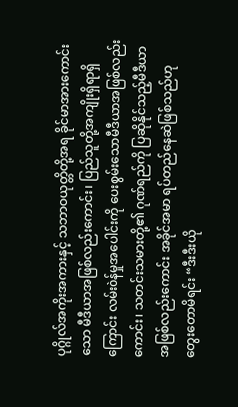ပုဂ္ဂိုလ်အကိုးအကားနှင့် သဘာဝယုတ္တိတို့အရ ခိုင်မာအားကောင်းသော မီဒီယာအဖြစ်လည်းကောင်း၊ ပြည်သူတို့အကျိုးရှိရာရှိကြောင်း လမ်းòန်မှုအပေါင်းကို ပေးစွမ်းသောမီဒီယာအဖြစ်လည်းကောင်း၊ သတင်းသမားတို့၏ ဂုဏ်ရည်ကို ပြဆိုနိုင်သည့်မီဒီယာအဖြစ်လည်းကောင်း အခိုင်အမာ ရပ်တည်နေဆဲဖြစ်သည်ဟု တွေးတောမိရင်း “ဒီးဒီးယို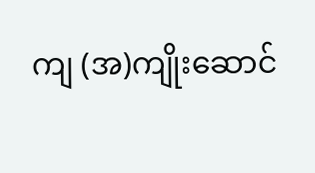ကျ (အ)ကျိုးဆောင်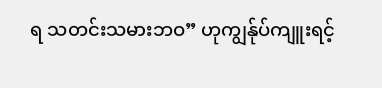ရ သတင်းသမားဘဝ” ဟုကျွန်ုပ်ကျူးရင့်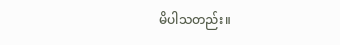မိပါသတည်း။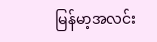မြန်မာ့အလင်း